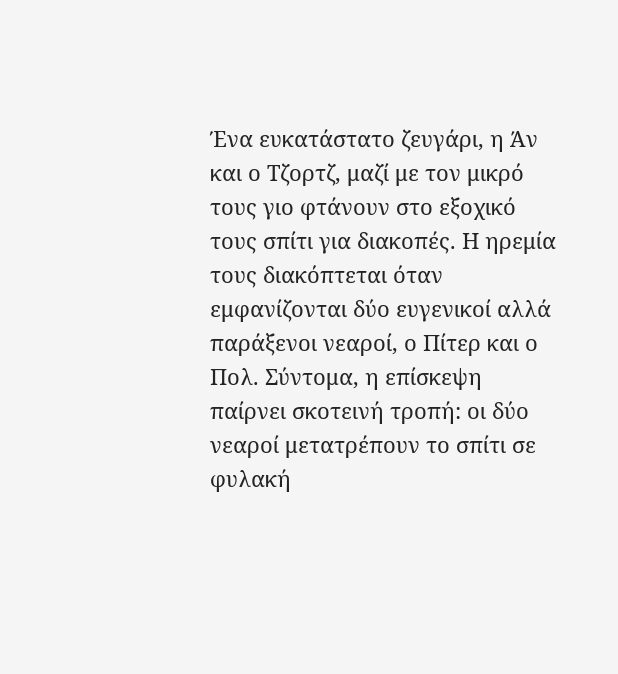Ένα ευκατάστατο ζευγάρι, η Άν και ο Τζορτζ, μαζί με τον μικρό τους γιο φτάνουν στο εξοχικό τους σπίτι για διακοπές. Η ηρεμία τους διακόπτεται όταν εμφανίζονται δύο ευγενικοί αλλά παράξενοι νεαροί, ο Πίτερ και ο Πολ. Σύντομα, η επίσκεψη παίρνει σκοτεινή τροπή: οι δύο νεαροί μετατρέπουν το σπίτι σε φυλακή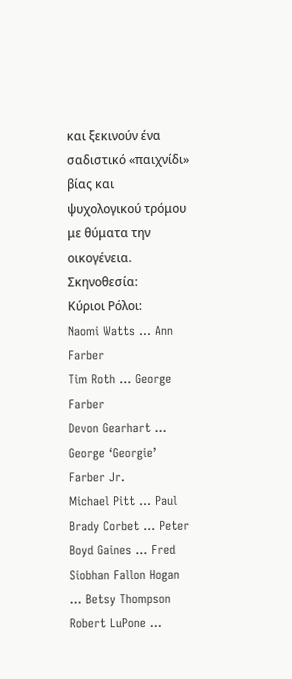και ξεκινούν ένα σαδιστικό «παιχνίδι» βίας και ψυχολογικού τρόμου με θύματα την οικογένεια.
Σκηνοθεσία:
Κύριοι Ρόλοι:
Naomi Watts … Ann Farber
Tim Roth … George Farber
Devon Gearhart … George ‘Georgie’ Farber Jr.
Michael Pitt … Paul
Brady Corbet … Peter
Boyd Gaines … Fred
Siobhan Fallon Hogan … Betsy Thompson
Robert LuPone …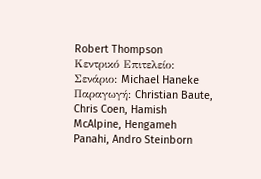Robert Thompson
Κεντρικό Επιτελείο:
Σενάριο: Michael Haneke
Παραγωγή: Christian Baute, Chris Coen, Hamish McAlpine, Hengameh Panahi, Andro Steinborn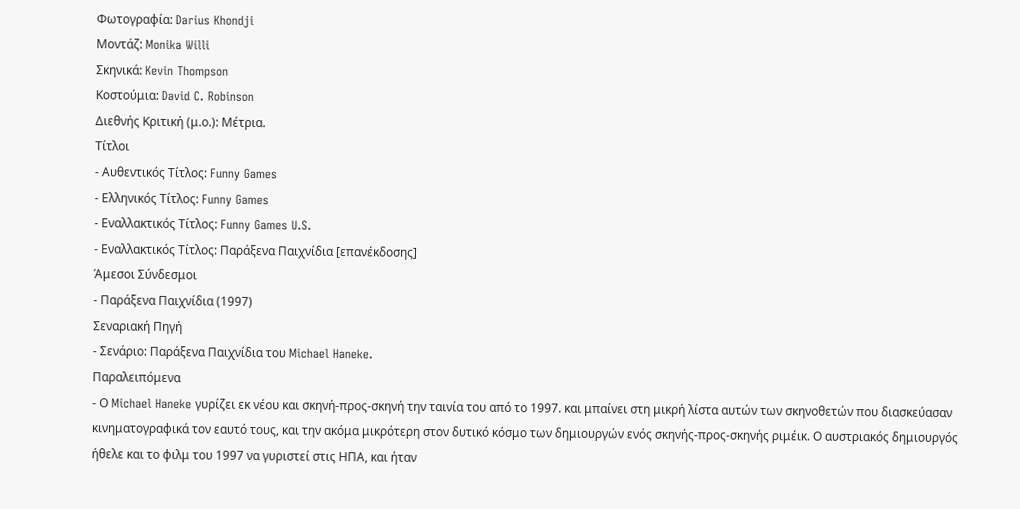Φωτογραφία: Darius Khondji
Μοντάζ: Monika Willi
Σκηνικά: Kevin Thompson
Κοστούμια: David C. Robinson
Διεθνής Κριτική (μ.ο.): Μέτρια.
Τίτλοι
- Αυθεντικός Τίτλος: Funny Games
- Ελληνικός Τίτλος: Funny Games
- Εναλλακτικός Τίτλος: Funny Games U.S.
- Εναλλακτικός Τίτλος: Παράξενα Παιχνίδια [επανέκδοσης]
Άμεσοι Σύνδεσμοι
- Παράξενα Παιχνίδια (1997)
Σεναριακή Πηγή
- Σενάριο: Παράξενα Παιχνίδια του Michael Haneke.
Παραλειπόμενα
- Ο Michael Haneke γυρίζει εκ νέου και σκηνή-προς-σκηνή την ταινία του από το 1997. και μπαίνει στη μικρή λίστα αυτών των σκηνοθετών που διασκεύασαν κινηματογραφικά τον εαυτό τους, και την ακόμα μικρότερη στον δυτικό κόσμο των δημιουργών ενός σκηνής-προς-σκηνής ριμέικ. Ο αυστριακός δημιουργός ήθελε και το φιλμ του 1997 να γυριστεί στις ΗΠΑ, και ήταν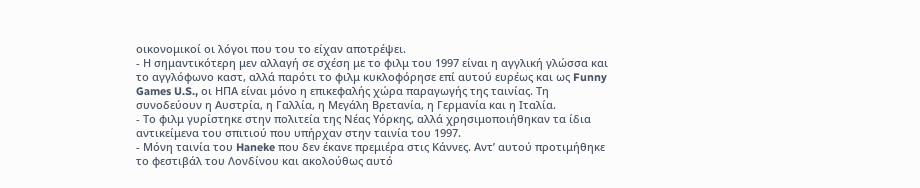οικονομικοί οι λόγοι που του το είχαν αποτρέψει.
- Η σημαντικότερη μεν αλλαγή σε σχέση με το φιλμ του 1997 είναι η αγγλική γλώσσα και το αγγλόφωνο καστ, αλλά παρότι το φιλμ κυκλοφόρησε επί αυτού ευρέως και ως Funny Games U.S., οι ΗΠΑ είναι μόνο η επικεφαλής χώρα παραγωγής της ταινίας. Τη συνοδεύουν η Αυστρία, η Γαλλία, η Μεγάλη Βρετανία, η Γερμανία και η Ιταλία.
- Το φιλμ γυρίστηκε στην πολιτεία της Νέας Υόρκης, αλλά χρησιμοποιήθηκαν τα ίδια αντικείμενα του σπιτιού που υπήρχαν στην ταινία του 1997.
- Μόνη ταινία του Haneke που δεν έκανε πρεμιέρα στις Κάννες. Αντ’ αυτού προτιμήθηκε το φεστιβάλ του Λονδίνου και ακολούθως αυτό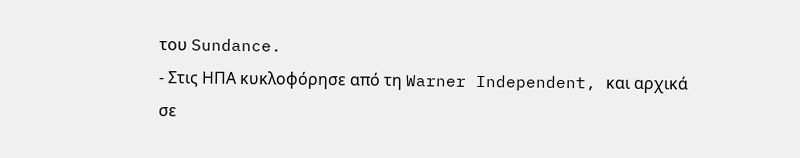του Sundance.
- Στις ΗΠΑ κυκλοφόρησε από τη Warner Independent, και αρχικά σε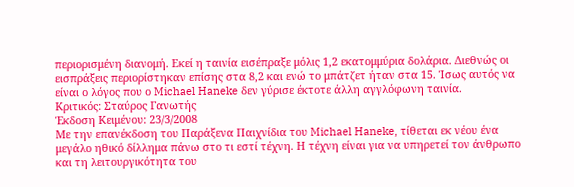περιορισμένη διανομή. Εκεί η ταινία εισέπραξε μόλις 1,2 εκατομμύρια δολάρια. Διεθνώς οι εισπράξεις περιορίστηκαν επίσης στα 8,2 και ενώ το μπάτζετ ήταν στα 15. Ίσως αυτός να είναι ο λόγος που ο Michael Haneke δεν γύρισε έκτοτε άλλη αγγλόφωνη ταινία.
Κριτικός: Σταύρος Γανωτής
Έκδοση Κειμένου: 23/3/2008
Με την επανέκδοση του Παράξενα Παιχνίδια του Michael Haneke, τίθεται εκ νέου ένα μεγάλο ηθικό δίλλημα πάνω στο τι εστί τέχνη. Η τέχνη είναι για να υπηρετεί τον άνθρωπο και τη λειτουργικότητα του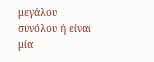μεγάλου συνόλου ή είναι μία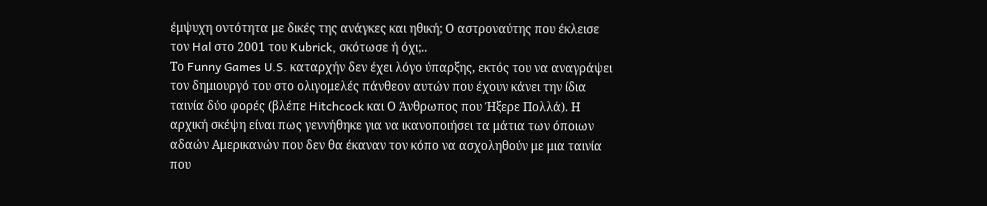έμψυχη οντότητα με δικές της ανάγκες και ηθική; Ο αστροναύτης που έκλεισε τον Hal στο 2001 του Kubrick, σκότωσε ή όχι;..
Το Funny Games U.S. καταρχήν δεν έχει λόγο ύπαρξης, εκτός του να αναγράψει τον δημιουργό του στο ολιγομελές πάνθεον αυτών που έχουν κάνει την ίδια ταινία δύο φορές (βλέπε Hitchcock και Ο Άνθρωπος που Ήξερε Πολλά). Η αρχική σκέψη είναι πως γεννήθηκε για να ικανοποιήσει τα μάτια των όποιων αδαών Αμερικανών που δεν θα έκαναν τον κόπο να ασχοληθούν με μια ταινία που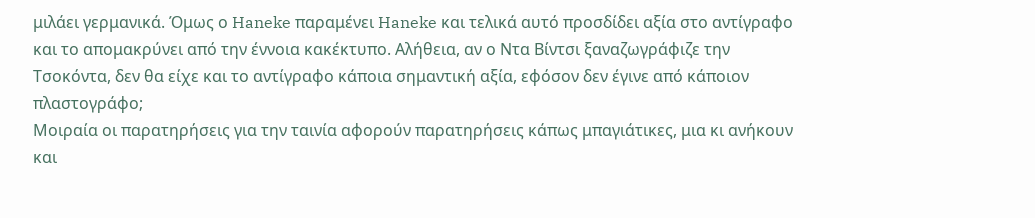μιλάει γερμανικά. Όμως ο Haneke παραμένει Haneke και τελικά αυτό προσδίδει αξία στο αντίγραφο και το απομακρύνει από την έννοια κακέκτυπο. Αλήθεια, αν ο Ντα Βίντσι ξαναζωγράφιζε την Τσοκόντα, δεν θα είχε και το αντίγραφο κάποια σημαντική αξία, εφόσον δεν έγινε από κάποιον πλαστογράφο;
Μοιραία οι παρατηρήσεις για την ταινία αφορούν παρατηρήσεις κάπως μπαγιάτικες, μια κι ανήκουν και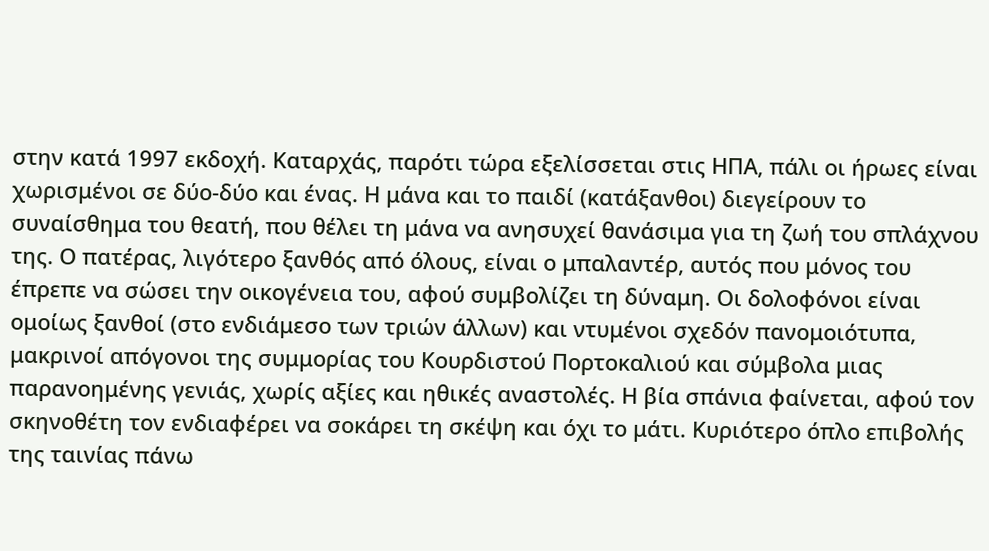στην κατά 1997 εκδοχή. Καταρχάς, παρότι τώρα εξελίσσεται στις ΗΠΑ, πάλι οι ήρωες είναι χωρισμένοι σε δύο-δύο και ένας. Η μάνα και το παιδί (κατάξανθοι) διεγείρουν το συναίσθημα του θεατή, που θέλει τη μάνα να ανησυχεί θανάσιμα για τη ζωή του σπλάχνου της. Ο πατέρας, λιγότερο ξανθός από όλους, είναι ο μπαλαντέρ, αυτός που μόνος του έπρεπε να σώσει την οικογένεια του, αφού συμβολίζει τη δύναμη. Οι δολοφόνοι είναι ομοίως ξανθοί (στο ενδιάμεσο των τριών άλλων) και ντυμένοι σχεδόν πανομοιότυπα, μακρινοί απόγονοι της συμμορίας του Κουρδιστού Πορτοκαλιού και σύμβολα μιας παρανοημένης γενιάς, χωρίς αξίες και ηθικές αναστολές. Η βία σπάνια φαίνεται, αφού τον σκηνοθέτη τον ενδιαφέρει να σοκάρει τη σκέψη και όχι το μάτι. Κυριότερο όπλο επιβολής της ταινίας πάνω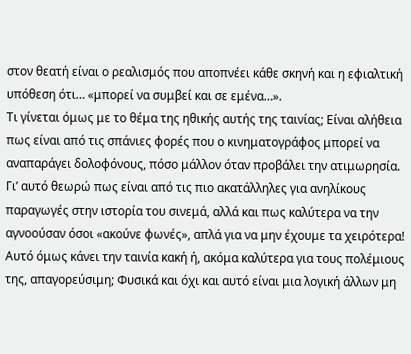στον θεατή είναι ο ρεαλισμός που αποπνέει κάθε σκηνή και η εφιαλτική υπόθεση ότι… «μπορεί να συμβεί και σε εμένα…».
Τι γίνεται όμως με το θέμα της ηθικής αυτής της ταινίας; Είναι αλήθεια πως είναι από τις σπάνιες φορές που ο κινηματογράφος μπορεί να αναπαράγει δολοφόνους, πόσο μάλλον όταν προβάλει την ατιμωρησία. Γι’ αυτό θεωρώ πως είναι από τις πιο ακατάλληλες για ανηλίκους παραγωγές στην ιστορία του σινεμά, αλλά και πως καλύτερα να την αγνοούσαν όσοι «ακούνε φωνές», απλά για να μην έχουμε τα χειρότερα! Αυτό όμως κάνει την ταινία κακή ή, ακόμα καλύτερα για τους πολέμιους της, απαγορεύσιμη; Φυσικά και όχι και αυτό είναι μια λογική άλλων μη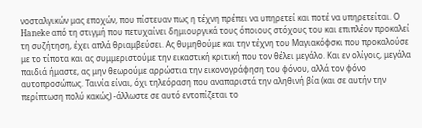νοσταλγικών μας εποχών, που πίστευαν πως η τέχνη πρέπει να υπηρετεί και ποτέ να υπηρετείται. Ο Haneke από τη στιγμή που πετυχαίνει δημιουργικά τους όποιους στόχους του και επιπλέον προκαλεί τη συζήτηση, έχει απλά θριαμβεύσει. Ας θυμηθούμε και την τέχνη του Μαγιακόφσκι που προκαλούσε με το τίποτα και ας συμμεριστούμε την εικαστική κριτική που τον θέλει μεγάλο. Και εν ολίγοις, μεγάλα παιδιά ήμαστε, ας μην θεωρούμε αρρώστια την εικονογράφηση του φόνου, αλλά τον φόνο αυτοπροσώπως. Ταινία είναι, όχι τηλεόραση που αναπαριστά την αληθινή βία (και σε αυτήν την περίπτωση πολύ κακώς) -άλλωστε σε αυτό εντοπίζεται το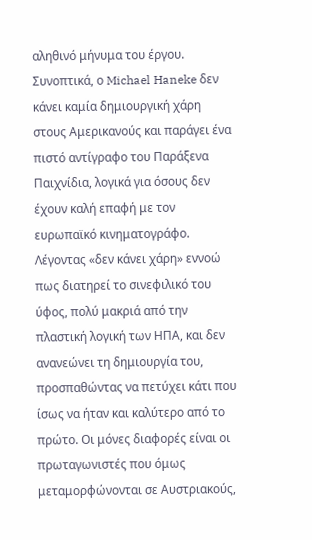αληθινό μήνυμα του έργου.
Συνοπτικά, ο Michael Haneke δεν κάνει καμία δημιουργική χάρη στους Αμερικανούς και παράγει ένα πιστό αντίγραφο του Παράξενα Παιχνίδια, λογικά για όσους δεν έχουν καλή επαφή με τον ευρωπαϊκό κινηματογράφο. Λέγοντας «δεν κάνει χάρη» εννοώ πως διατηρεί το σινεφιλικό του ύφος, πολύ μακριά από την πλαστική λογική των ΗΠΑ, και δεν ανανεώνει τη δημιουργία του, προσπαθώντας να πετύχει κάτι που ίσως να ήταν και καλύτερο από το πρώτο. Οι μόνες διαφορές είναι οι πρωταγωνιστές που όμως μεταμορφώνονται σε Αυστριακούς,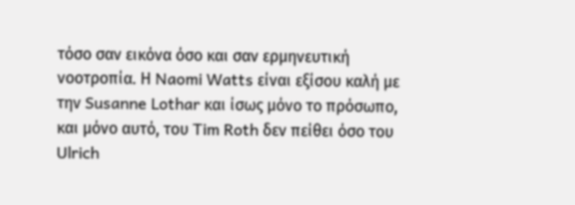τόσο σαν εικόνα όσο και σαν ερμηνευτική νοοτροπία. Η Naomi Watts είναι εξίσου καλή με την Susanne Lothar και ίσως μόνο το πρόσωπο, και μόνο αυτό, του Tim Roth δεν πείθει όσο του Ulrich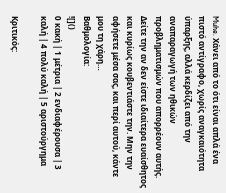Muhe. Χάνει από το ότι είναι απλά ένα πιστό αντίγραφο, χωρίς αναγκαιότητα ύπαρξης, αλλά κερδίζει από την αναπαραγωγή των ηθικών προβληματισμών που απορρέουν αυτής. Δείτε την αν δεν είστε ιδιαίτερα ευαίσθητος και κυρίως κουβεντιάστε την. Μην την αφήσετε μέσα σας, και περί αυτού, κάντε μου τη χάρη…
Βαθμολογία:
![]()
0 κακή | 1 μέτρια | 2 ενδιαφέρουσα | 3 καλή | 4 πολύ καλή | 5 αριστούργημα

Κριτικός: